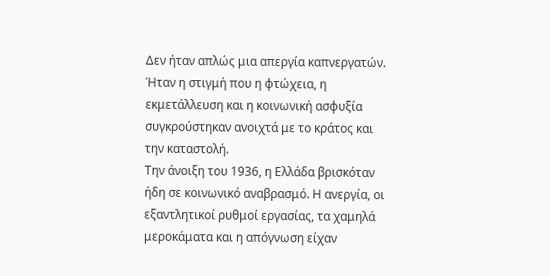Δεν ήταν απλώς μια απεργία καπνεργατών.
Ήταν η στιγμή που η φτώχεια, η εκμετάλλευση και η κοινωνική ασφυξία συγκρούστηκαν ανοιχτά με το κράτος και την καταστολή.
Την άνοιξη του 1936, η Ελλάδα βρισκόταν ήδη σε κοινωνικό αναβρασμό. Η ανεργία, οι εξαντλητικοί ρυθμοί εργασίας, τα χαμηλά μεροκάματα και η απόγνωση είχαν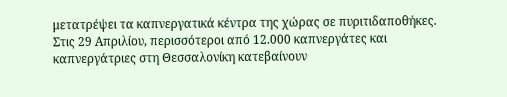μετατρέψει τα καπνεργατικά κέντρα της χώρας σε πυριτιδαποθήκες.
Στις 29 Απριλίου, περισσότεροι από 12.000 καπνεργάτες και καπνεργάτριες στη Θεσσαλονίκη κατεβαίνουν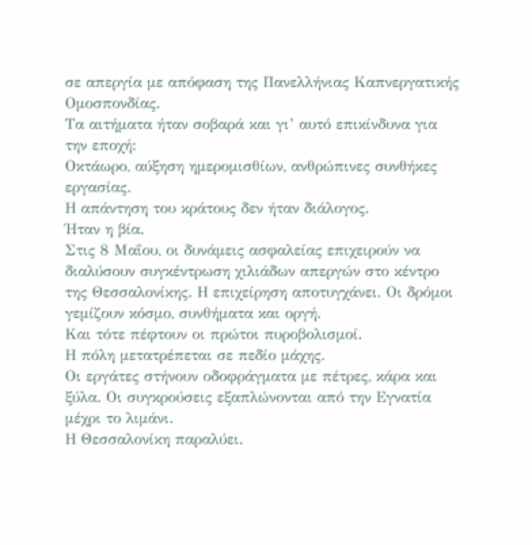σε απεργία με απόφαση της Πανελλήνιας Καπνεργατικής Ομοσπονδίας.
Τα αιτήματα ήταν σοβαρά και γι’ αυτό επικίνδυνα για την εποχή:
Οκτάωρο, αύξηση ημερομισθίων, ανθρώπινες συνθήκες εργασίας.
Η απάντηση του κράτους δεν ήταν διάλογος.
Ήταν η βία.
Στις 8 Μαΐου, οι δυνάμεις ασφαλείας επιχειρούν να διαλύσουν συγκέντρωση χιλιάδων απεργών στο κέντρο της Θεσσαλονίκης. Η επιχείρηση αποτυγχάνει. Οι δρόμοι γεμίζουν κόσμο, συνθήματα και οργή.
Και τότε πέφτουν οι πρώτοι πυροβολισμοί.
Η πόλη μετατρέπεται σε πεδίο μάχης.
Οι εργάτες στήνουν οδοφράγματα με πέτρες, κάρα και ξύλα. Οι συγκρούσεις εξαπλώνονται από την Εγνατία μέχρι το λιμάνι.
Η Θεσσαλονίκη παραλύει.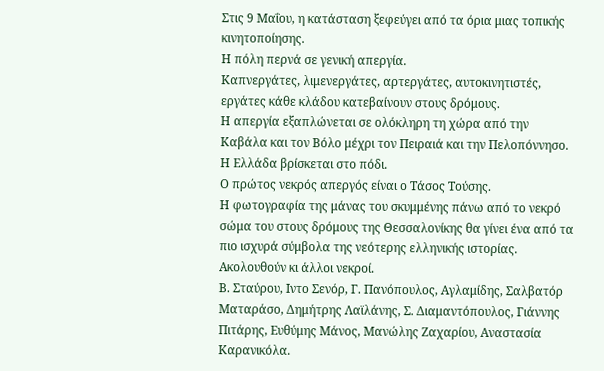Στις 9 Μαΐου, η κατάσταση ξεφεύγει από τα όρια μιας τοπικής κινητοποίησης.
Η πόλη περνά σε γενική απεργία.
Καπνεργάτες, λιμενεργάτες, αρτεργάτες, αυτοκινητιστές, εργάτες κάθε κλάδου κατεβαίνουν στους δρόμους.
Η απεργία εξαπλώνεται σε ολόκληρη τη χώρα από την Καβάλα και τον Βόλο μέχρι τον Πειραιά και την Πελοπόννησο.
Η Ελλάδα βρίσκεται στο πόδι.
Ο πρώτος νεκρός απεργός είναι ο Τάσος Τούσης.
Η φωτογραφία της μάνας του σκυμμένης πάνω από το νεκρό σώμα του στους δρόμους της Θεσσαλονίκης θα γίνει ένα από τα πιο ισχυρά σύμβολα της νεότερης ελληνικής ιστορίας.
Ακολουθούν κι άλλοι νεκροί.
Β. Σταύρου, Ιντο Σενόρ, Γ. Πανόπουλος, Αγλαμίδης, Σαλβατόρ Ματαράσο, Δημήτρης Λαϊλάνης, Σ. Διαμαντόπουλος, Γιάννης Πιτάρης, Ευθύμης Μάνος, Μανώλης Ζαχαρίου, Αναστασία Καρανικόλα.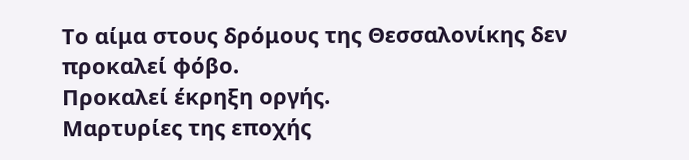Το αίμα στους δρόμους της Θεσσαλονίκης δεν προκαλεί φόβο.
Προκαλεί έκρηξη οργής.
Μαρτυρίες της εποχής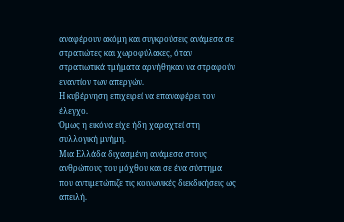αναφέρουν ακόμη και συγκρούσεις ανάμεσα σε στρατιώτες και χωροφύλακες, όταν στρατιωτικά τμήματα αρνήθηκαν να στραφούν εναντίον των απεργών.
Η κυβέρνηση επιχειρεί να επαναφέρει τον έλεγχο.
Όμως η εικόνα είχε ήδη χαραχτεί στη συλλογική μνήμη.
Μια Ελλάδα διχασμένη ανάμεσα στους ανθρώπους του μόχθου και σε ένα σύστημα που αντιμετώπιζε τις κοινωνικές διεκδικήσεις ως απειλή.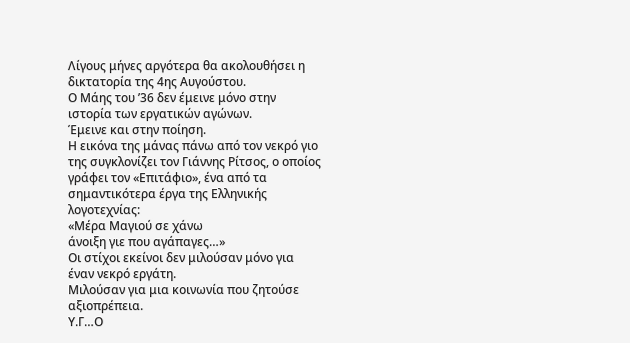Λίγους μήνες αργότερα θα ακολουθήσει η δικτατορία της 4ης Αυγούστου.
Ο Μάης του ’36 δεν έμεινε μόνο στην ιστορία των εργατικών αγώνων.
Έμεινε και στην ποίηση.
Η εικόνα της μάνας πάνω από τον νεκρό γιο της συγκλονίζει τον Γιάννης Ρίτσος, ο οποίος γράφει τον «Επιτάφιο», ένα από τα σημαντικότερα έργα της Ελληνικής λογοτεχνίας:
«Μέρα Μαγιού σε χάνω
άνοιξη γιε που αγάπαγες…»
Οι στίχοι εκείνοι δεν μιλούσαν μόνο για έναν νεκρό εργάτη.
Μιλούσαν για μια κοινωνία που ζητούσε αξιοπρέπεια.
Υ.Γ…Ο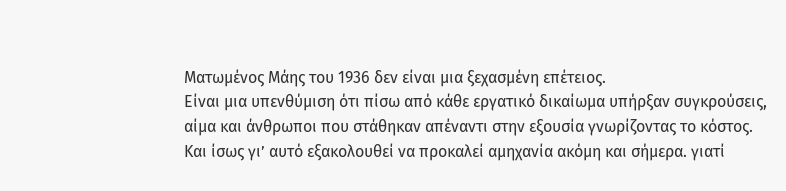Ματωμένος Μάης του 1936 δεν είναι μια ξεχασμένη επέτειος.
Είναι μια υπενθύμιση ότι πίσω από κάθε εργατικό δικαίωμα υπήρξαν συγκρούσεις, αίμα και άνθρωποι που στάθηκαν απέναντι στην εξουσία γνωρίζοντας το κόστος.
Και ίσως γι’ αυτό εξακολουθεί να προκαλεί αμηχανία ακόμη και σήμερα. γιατί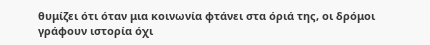θυμίζει ότι όταν μια κοινωνία φτάνει στα όριά της, οι δρόμοι γράφουν ιστορία όχι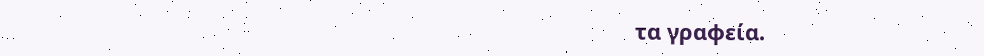τα γραφεία.